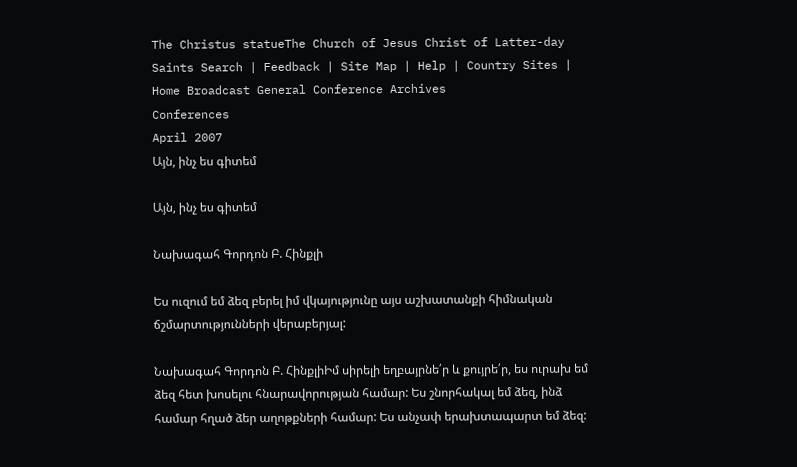The Christus statueThe Church of Jesus Christ of Latter-day Saints Search | Feedback | Site Map | Help | Country Sites |
Home Broadcast General Conference Archives
Conferences
April 2007
Այն, ինչ ես գիտեմ

Այն, ինչ ես գիտեմ

Նախագահ Գորդոն Բ. Հինքլի

Ես ուզում եմ ձեզ բերել իմ վկայությունը այս աշխատանքի հիմնական ճշմարտությունների վերաբերյալ:

Նախագահ Գորդոն Բ. ՀինքլիԻմ սիրելի եղբայրնե՛ր և քույրե՛ր, ես ուրախ եմ ձեզ հետ խոսելու հնարավորության համար: Ես շնորհակալ եմ ձեզ, ինձ համար հղած ձեր աղոթքների համար: Ես անչափ երախտապարտ եմ ձեզ: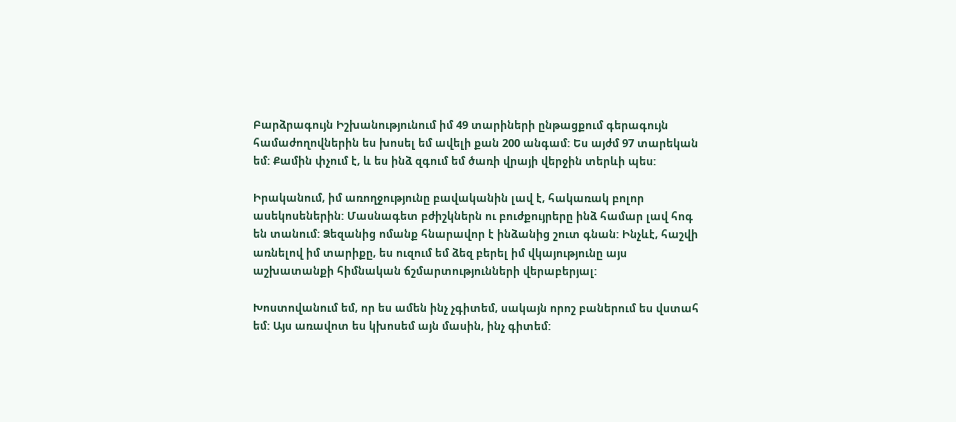Բարձրագույն Իշխանությունում իմ 49 տարիների ընթացքում գերագույն համաժողովներին ես խոսել եմ ավելի քան 200 անգամ: Ես այժմ 97 տարեկան եմ: Քամին փչում է, և ես ինձ զգում եմ ծառի վրայի վերջին տերևի պես:

Իրականում, իմ առողջությունը բավականին լավ է, հակառակ բոլոր ասեկոսեներին: Մասնագետ բժիշկներն ու բուժքույրերը ինձ համար լավ հոգ են տանում: Ձեզանից ոմանք հնարավոր է ինձանից շուտ գնան: Ինչևէ, հաշվի առնելով իմ տարիքը, ես ուզում եմ ձեզ բերել իմ վկայությունը այս աշխատանքի հիմնական ճշմարտությունների վերաբերյալ:

Խոստովանում եմ, որ ես ամեն ինչ չգիտեմ, սակայն որոշ բաներում ես վստահ եմ: Այս առավոտ ես կխոսեմ այն մասին, ինչ գիտեմ: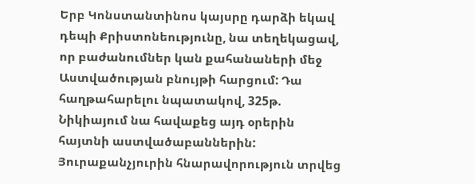Երբ Կոնստանտինոս կայսրը դարձի եկավ դեպի Քրիստոնեությունը, նա տեղեկացավ, որ բաժանումներ կան քահանաների մեջ Աստվածության բնույթի հարցում: Դա հաղթահարելու նպատակով, 325թ. Նիկիայում նա հավաքեց այդ օրերին հայտնի աստվածաբաններին: Յուրաքանչյուրին հնարավորություն տրվեց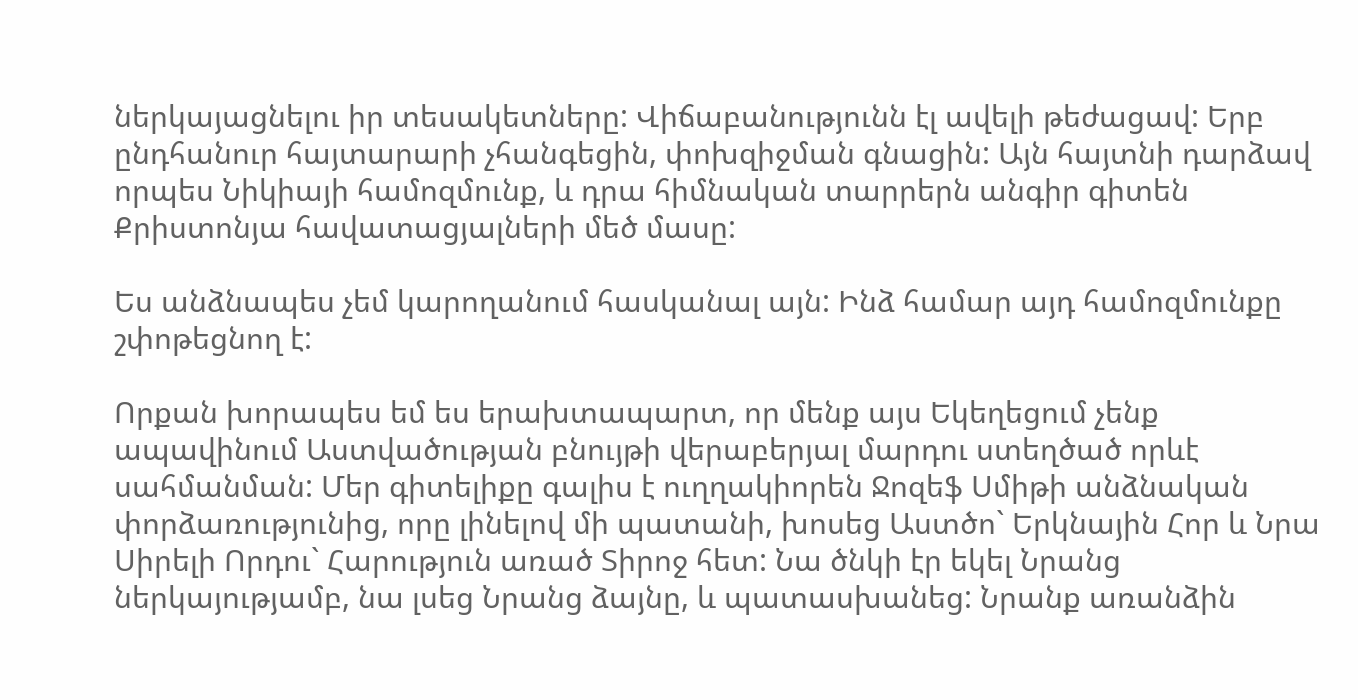ներկայացնելու իր տեսակետները: Վիճաբանությունն էլ ավելի թեժացավ: Երբ ընդհանուր հայտարարի չհանգեցին, փոխզիջման գնացին: Այն հայտնի դարձավ որպես Նիկիայի համոզմունք, և դրա հիմնական տարրերն անգիր գիտեն Քրիստոնյա հավատացյալների մեծ մասը:

Ես անձնապես չեմ կարողանում հասկանալ այն: Ինձ համար այդ համոզմունքը շփոթեցնող է:

Որքան խորապես եմ ես երախտապարտ, որ մենք այս Եկեղեցում չենք ապավինում Աստվածության բնույթի վերաբերյալ մարդու ստեղծած որևէ սահմանման: Մեր գիտելիքը գալիս է ուղղակիորեն Ջոզեֆ Սմիթի անձնական փորձառությունից, որը լինելով մի պատանի, խոսեց Աստծո` Երկնային Հոր և Նրա Սիրելի Որդու` Հարություն առած Տիրոջ հետ: Նա ծնկի էր եկել Նրանց ներկայությամբ, նա լսեց Նրանց ձայնը, և պատասխանեց: Նրանք առանձին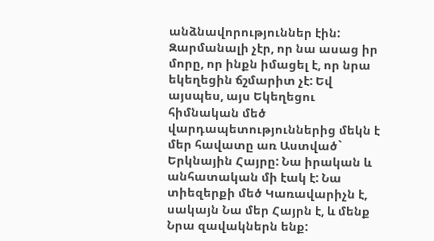անձնավորություններ էին: Զարմանալի չէր, որ նա ասաց իր մորը, որ ինքն իմացել է, որ նրա եկեղեցին ճշմարիտ չէ: Եվ այսպես, այս Եկեղեցու հիմնական մեծ վարդապետություններից մեկն է մեր հավատը առ Աստված` Երկնային Հայրը: Նա իրական և անհատական մի էակ է: Նա տիեզերքի մեծ Կառավարիչն է, սակայն Նա մեր Հայրն է, և մենք Նրա զավակներն ենք: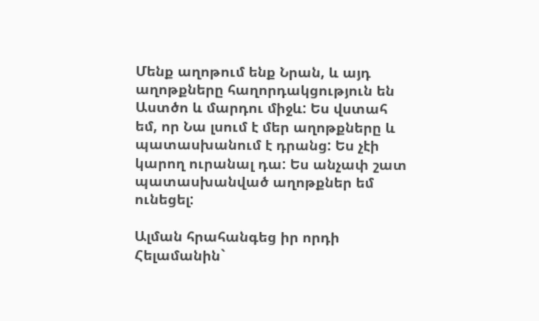Մենք աղոթում ենք Նրան, և այդ աղոթքները հաղորդակցություն են Աստծո և մարդու միջև: Ես վստահ եմ, որ Նա լսում է մեր աղոթքները և պատասխանում է դրանց: Ես չէի կարող ուրանալ դա: Ես անչափ շատ պատասխանված աղոթքներ եմ ունեցել:

Ալման հրահանգեց իր որդի Հելամանին`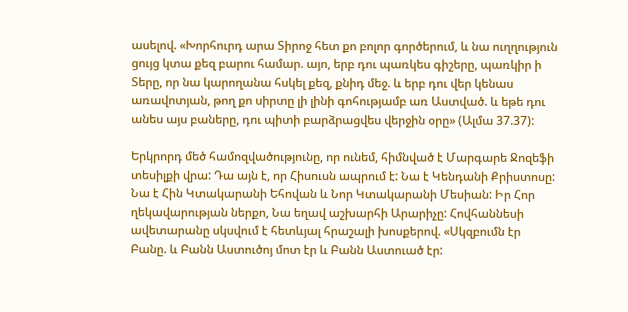ասելով. «Խորհուրդ արա Տիրոջ հետ քո բոլոր գործերում, և նա ուղղություն ցույց կտա քեզ բարու համար. այո, երբ դու պառկես գիշերը, պառկիր ի Տերը, որ նա կարողանա հսկել քեզ, քնիդ մեջ. և երբ դու վեր կենաս առավոտյան, թող քո սիրտը լի լինի գոհությամբ առ Աստված. և եթե դու անես այս բաները, դու պիտի բարձրացվես վերջին օրը» (Ալմա 37.37):

Երկրորդ մեծ համոզվածությունը, որ ունեմ, հիմնված է Մարգարե Ջոզեֆի տեսիլքի վրա: Դա այն է, որ Հիսուսն ապրում է: Նա է Կենդանի Քրիստոսը: Նա է Հին Կտակարանի Եհովան և Նոր Կտակարանի Մեսիան: Իր Հոր ղեկավարության ներքո, Նա եղավ աշխարհի Արարիչը: Հովհաննեսի ավետարանը սկսվում է հետևյալ հրաշալի խոսքերով. «Սկզբումն էր Բանը. և Բանն Աստուծոյ մոտ էր և Բանն Աստուած էր: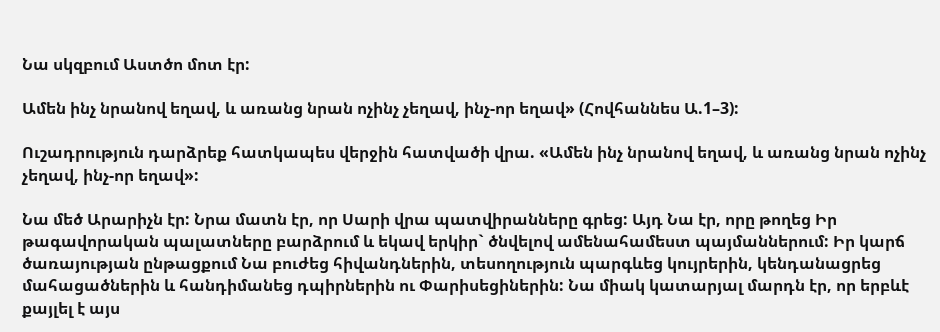Նա սկզբում Աստծո մոտ էր:

Ամեն ինչ նրանով եղավ, և առանց նրան ոչինչ չեղավ, ինչ-որ եղավ» (Հովհաննես Ա.1–3):

Ուշադրություն դարձրեք հատկապես վերջին հատվածի վրա. «Ամեն ինչ նրանով եղավ, և առանց նրան ոչինչ չեղավ, ինչ-որ եղավ»:

Նա մեծ Արարիչն էր: Նրա մատն էր, որ Սարի վրա պատվիրանները գրեց: Այդ Նա էր, որը թողեց Իր թագավորական պալատները բարձրում և եկավ երկիր` ծնվելով ամենահամեստ պայմաններում: Իր կարճ ծառայության ընթացքում Նա բուժեց հիվանդներին, տեսողություն պարգևեց կույրերին, կենդանացրեց մահացածներին և հանդիմանեց դպիրներին ու Փարիսեցիներին: Նա միակ կատարյալ մարդն էր, որ երբևէ քայլել է այս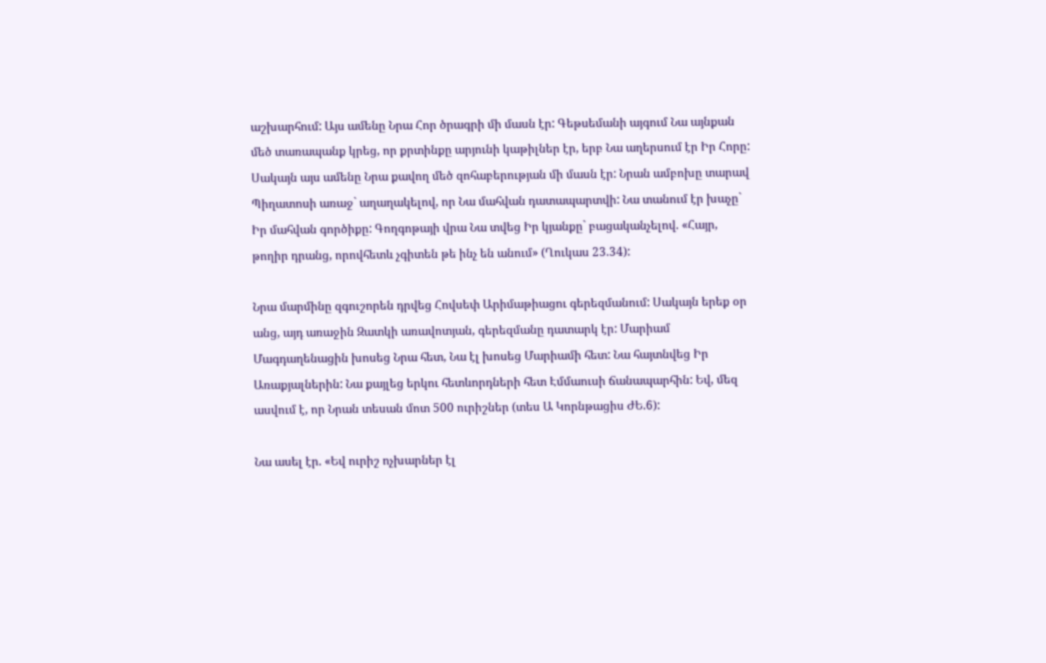աշխարհում: Այս ամենը Նրա Հոր ծրագրի մի մասն էր: Գեթսեմանի այգում Նա այնքան մեծ տառապանք կրեց, որ քրտինքը արյունի կաթիլներ էր, երբ Նա աղերսում էր Իր Հորը: Սակայն այս ամենը Նրա քավող մեծ զոհաբերության մի մասն էր: Նրան ամբոխը տարավ Պիղատոսի առաջ` աղաղակելով, որ Նա մահվան դատապարտվի: Նա տանում էր խաչը` Իր մահվան գործիքը: Գողգոթայի վրա Նա տվեց Իր կյանքը` բացականչելով. «Հայր, թողիր դրանց, որովհետև չգիտեն թե ինչ են անում» (Ղուկաս 23.34):

Նրա մարմինը զգուշորեն դրվեց Հովսեփ Արիմաթիացու գերեզմանում: Սակայն երեք օր անց, այդ առաջին Զատկի առավոտյան, գերեզմանը դատարկ էր: Մարիամ Մագդաղենացին խոսեց Նրա հետ, Նա էլ խոսեց Մարիամի հետ: Նա հայտնվեց Իր Առաքյալներին: Նա քայլեց երկու հետևորդների հետ Էմմաուսի ճանապարհին: Եվ, մեզ ասվում է, որ Նրան տեսան մոտ 500 ուրիշներ (տես Ա Կորնթացիս ԺԵ.6):

Նա ասել էր. «Եվ ուրիշ ոչխարներ էլ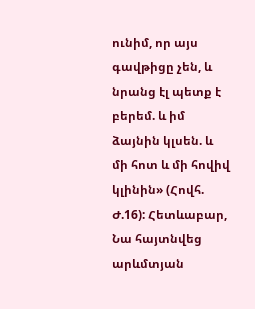ունիմ, որ այս գավթիցը չեն, և նրանց էլ պետք է բերեմ. և իմ ձայնին կլսեն. և մի հոտ և մի հովիվ կլինին» (Հովհ. Ժ.16): Հետևաբար, Նա հայտնվեց արևմտյան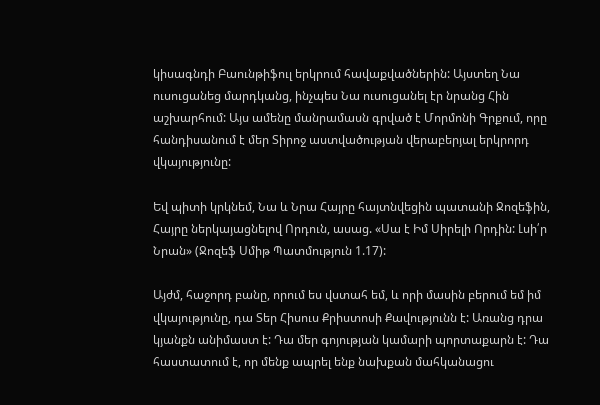կիսագնդի Բաունթիֆուլ երկրում հավաքվածներին: Այստեղ Նա ուսուցանեց մարդկանց, ինչպես Նա ուսուցանել էր նրանց Հին աշխարհում: Այս ամենը մանրամասն գրված է Մորմոնի Գրքում, որը հանդիսանում է մեր Տիրոջ աստվածության վերաբերյալ երկրորդ վկայությունը:

Եվ պիտի կրկնեմ, Նա և Նրա Հայրը հայտնվեցին պատանի Ջոզեֆին, Հայրը ներկայացնելով Որդուն, ասաց. «Սա է Իմ Սիրելի Որդին: Լսի՛ր Նրան» (Ջոզեֆ Սմիթ Պատմություն 1.17):

Այժմ, հաջորդ բանը, որում ես վստահ եմ, և որի մասին բերում եմ իմ վկայությունը, դա Տեր Հիսուս Քրիստոսի Քավությունն է: Առանց դրա կյանքն անիմաստ է: Դա մեր գոյության կամարի պորտաքարն է: Դա հաստատում է, որ մենք ապրել ենք նախքան մահկանացու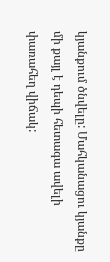կյանքում ծնվելը: Մահկանացու կյանքը մի քայլ է դեպի հետագա ավելի փառահեղ վիճակ: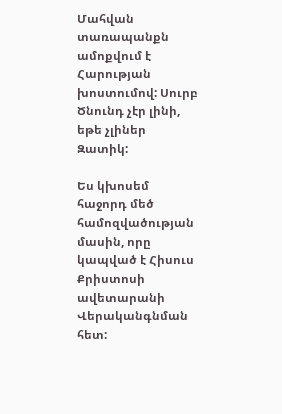Մահվան տառապանքն ամոքվում է Հարության խոստումով: Սուրբ Ծնունդ չէր լինի, եթե չլիներ Զատիկ:

Ես կխոսեմ հաջորդ մեծ համոզվածության մասին, որը կապված է Հիսուս Քրիստոսի ավետարանի Վերականգնման հետ: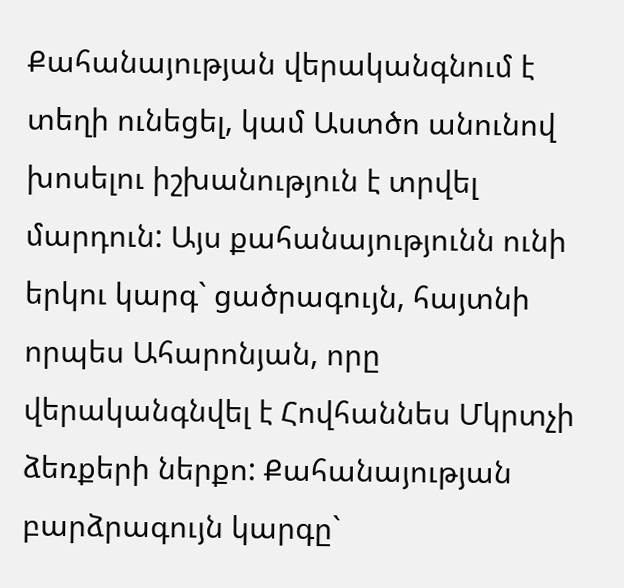Քահանայության վերականգնում է տեղի ունեցել, կամ Աստծո անունով խոսելու իշխանություն է տրվել մարդուն: Այս քահանայությունն ունի երկու կարգ` ցածրագույն, հայտնի որպես Ահարոնյան, որը վերականգնվել է Հովհաննես Մկրտչի ձեռքերի ներքո: Քահանայության բարձրագույն կարգը`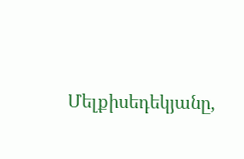Մելքիսեդեկյանը,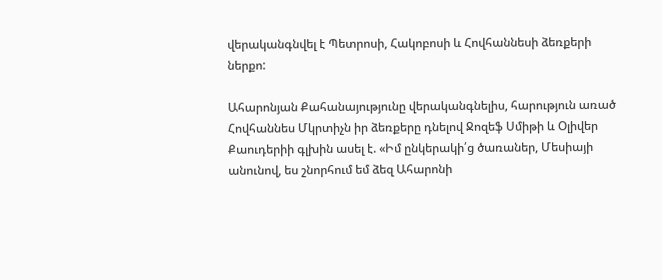վերականգնվել է Պետրոսի, Հակոբոսի և Հովհաննեսի ձեռքերի ներքո:

Ահարոնյան Քահանայությունը վերականգնելիս, հարություն առած Հովհաննես Մկրտիչն իր ձեռքերը դնելով Ջոզեֆ Սմիթի և Օլիվեր Քաուդերիի գլխին ասել է. «Իմ ընկերակի՛ց ծառաներ, Մեսիայի անունով, ես շնորհում եմ ձեզ Ահարոնի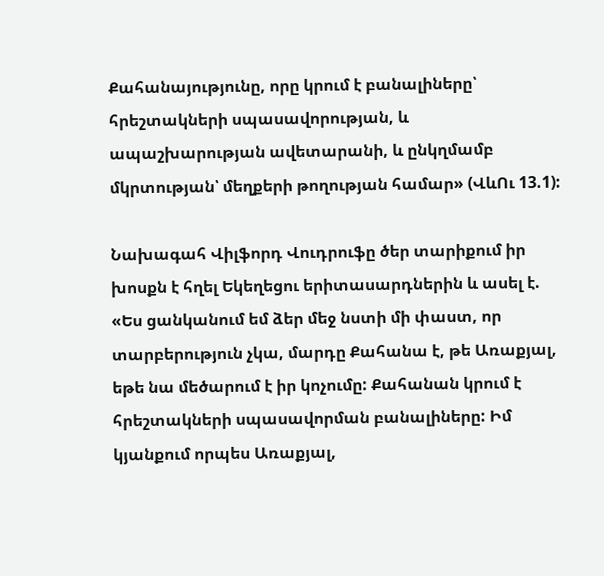Քահանայությունը, որը կրում է բանալիները՝ հրեշտակների սպասավորության, և ապաշխարության ավետարանի, և ընկղմամբ մկրտության՝ մեղքերի թողության համար» (ՎևՈւ 13.1):

Նախագահ Վիլֆորդ Վուդրուֆը ծեր տարիքում իր խոսքն է հղել Եկեղեցու երիտասարդներին և ասել է. «Ես ցանկանում եմ ձեր մեջ նստի մի փաստ, որ տարբերություն չկա, մարդը Քահանա է, թե Առաքյալ, եթե նա մեծարում է իր կոչումը: Քահանան կրում է հրեշտակների սպասավորման բանալիները: Իմ կյանքում որպես Առաքյալ,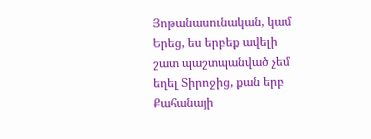Յոթանասունական, կամ Երեց, ես երբեք ավելի շատ պաշտպանված չեմ եղել Տիրոջից, քան երբ Քահանայի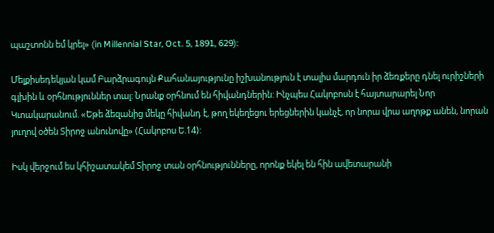պաշտոնն եմ կրել» (in Millennial Star, Oct. 5, 1891, 629):

Մելքիսեդեկյան կամ Բարձրագույն Քահանայությունը իշխանություն է տալիս մարդուն իր ձեռքերը դնել ուրիշների գլխին և օրհնություններ տալ: Նրանք օրհնում են հիվանդներին: Ինչպես Հակոբոսն է հայտարարել Նոր Կտակարանում. «Եթե ձեզանից մեկը հիվանդ է, թող եկեղեցու երեցներին կանչէ, որ նորա վրա աղոթք անեն, նորան յուղով օծեն Տիրոջ անունովը» (Հակոբոս Ե.14):

Իսկ վերջում ես կհիշատակեմ Տիրոջ տան օրհնությունները, որոնք եկել են հին ավետարանի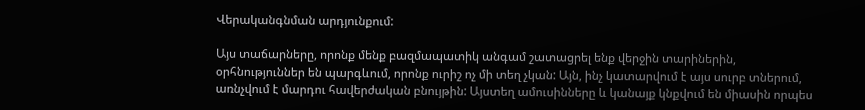Վերականգնման արդյունքում:

Այս տաճարները, որոնք մենք բազմապատիկ անգամ շատացրել ենք վերջին տարիներին, օրհնություններ են պարգևում, որոնք ուրիշ ոչ մի տեղ չկան: Այն, ինչ կատարվում է այս սուրբ տներում, առնչվում է մարդու հավերժական բնույթին: Այստեղ ամուսինները և կանայք կնքվում են միասին որպես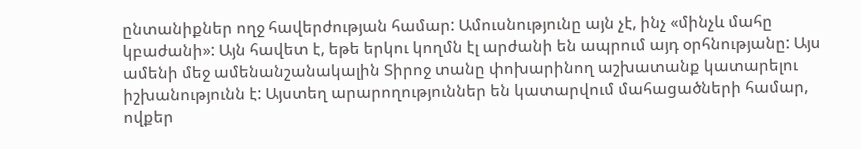ընտանիքներ ողջ հավերժության համար: Ամուսնությունը այն չէ, ինչ «մինչև մահը կբաժանի»: Այն հավետ է, եթե երկու կողմն էլ արժանի են ապրում այդ օրհնությանը: Այս ամենի մեջ ամենանշանակալին Տիրոջ տանը փոխարինող աշխատանք կատարելու իշխանությունն է: Այստեղ արարողություններ են կատարվում մահացածների համար, ովքեր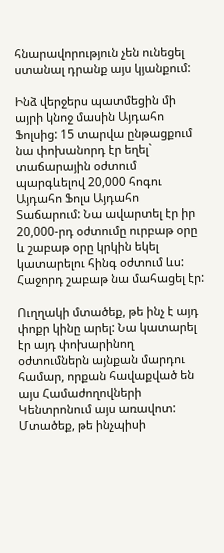հնարավորություն չեն ունեցել ստանալ դրանք այս կյանքում:

Ինձ վերջերս պատմեցին մի այրի կնոջ մասին Այդահո Ֆոլսից: 15 տարվա ընթացքում նա փոխանորդ էր եղել` տաճարային օժտում պարգևելով 20,000 հոգու Այդահո Ֆոլս Այդահո Տաճարում: Նա ավարտել էր իր 20,000-րդ օժտումը ուրբաթ օրը և շաբաթ օրը կրկին եկել կատարելու հինգ օժտում ևս: Հաջորդ շաբաթ նա մահացել էր:

Ուղղակի մտածեք, թե ինչ է այդ փոքր կինը արել: Նա կատարել էր այդ փոխարինող օժտումներն այնքան մարդու համար, որքան հավաքված են այս Համաժողովների Կենտրոնում այս առավոտ: Մտածեք, թե ինչպիսի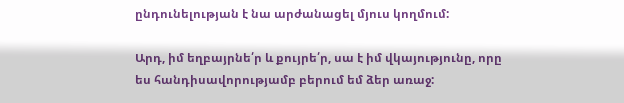ընդունելության է նա արժանացել մյուս կողմում:

Արդ, իմ եղբայրնե՛ր և քույրե՛ր, սա է իմ վկայությունը, որը ես հանդիսավորությամբ բերում եմ ձեր առաջ: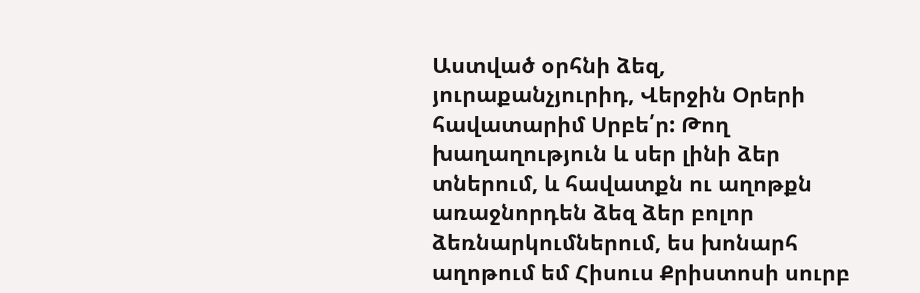Աստված օրհնի ձեզ, յուրաքանչյուրիդ, Վերջին Օրերի հավատարիմ Սրբե՛ր: Թող խաղաղություն և սեր լինի ձեր տներում, և հավատքն ու աղոթքն առաջնորդեն ձեզ ձեր բոլոր ձեռնարկումներում, ես խոնարհ աղոթում եմ Հիսուս Քրիստոսի սուրբ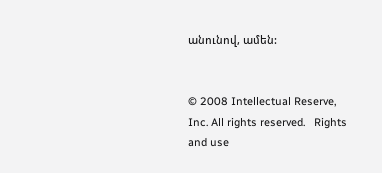անունով, ամեն:


© 2008 Intellectual Reserve, Inc. All rights reserved.   Rights and use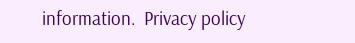information.  Privacy policy